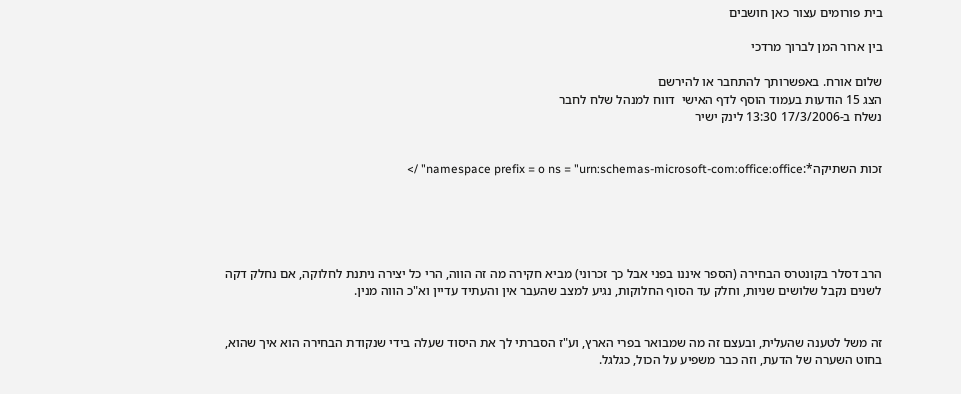בית פורומים עצור כאן חושבים

בין ארור המן לברוך מרדכי

שלום אורח. באפשרותך להתחבר או להירשם
הצג 15 הודעות בעמוד הוסף לדף האישי  דווח למנהל שלח לחבר
נשלח ב-17/3/2006 13:30 לינק ישיר


זכות השתיקה*:namespace prefix = o ns = "urn:schemas-microsoft-com:office:office" />





הרב דסלר בקונטרס הבחירה (הספר איננו בפני אבל כך זכרוני) מביא חקירה מה זה הווה, הרי כל יצירה ניתנת לחלוקה, אם נחלק דקה לשנים נקבל שלושים שניות, וחלק עד הסוף החלוקות, נגיע למצב שהעבר אין והעתיד עדיין וא"כ הווה מנין.


זה משל לטענה שהעלית, ובעצם זה מה שמבואר בפרי הארץ, וע"ז הסברתי לך את היסוד שעלה בידי שנקודת הבחירה הוא איך שהוא, בחוט השערה של הדעת, וזה כבר משפיע על הכול, כגלגל.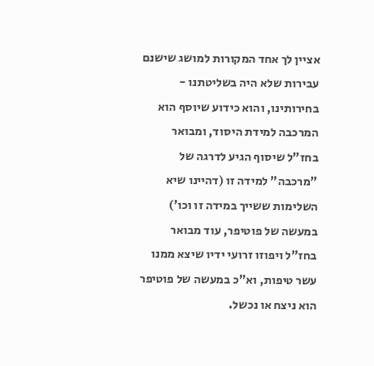אציין לך אחד המקורות למושג שישנם עבירות שלא היה בשליטתנו - בחירותינו, והוא כידוע שיוסף הוא המרכבה למידת היסוד, ומבואר בחז"ל שיסוף הגיע לדרגה של "מרכבה" למידה זו (דהיינו שיא השלימות ששייך במידה זו וכו') במעשה של פוטיפר, עוד מבואר בחז"ל ויפוזו זרועי ידיו שיצא ממנו עשר טיפות, וא"כ במעשה של פוטיפר הוא ניצח או נכשל.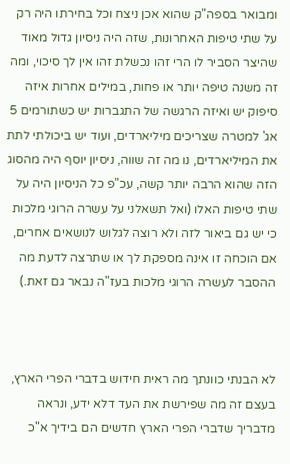ומבואר בספה"ק שהוא אכן ניצח וכל בחירתו היה רק על שתי טיפות האחרונות, שזה היה ניסיון גדול מאוד שהיצר הסביר לו הרי זהו נכשלת זהו אין לך סיכוי, ומה זה משנה טיפה יותר או פחות, במילים אחרות איזה סיפוק יש ואיזה הרגשה של התגברות יש כשתורמים 5 אג' למטרה שצריכים מיליארדים, ועוד יש ביכולתי לתת את המיליארדים, נו מה זה שווה, ניסיון יוסף היה מהסוג הזה שהוא הרבה יותר קשה, עכ"פ כל הניסיון היה על שתי טיפות האלו (ואל תשאלני על עשרה הרוגי מלכות כי יש גם ביאור לזה ולא רוצה לגלוש לנושאים אחרים, אם הוכחה זו אינה מספקת לך או שתרצה לדעת מה ההסבר לעשרה הרוגי מלכות בעז"ה נבאר גם זאת.)



לא הבנתי כוונתך מה ראית חידוש בדברי הפרי הארץ, בעצם זה מה שפירשת את העד דלא ידע, ונראה מדבריך שדברי הפרי הארץ חדשים הם בידיך א"כ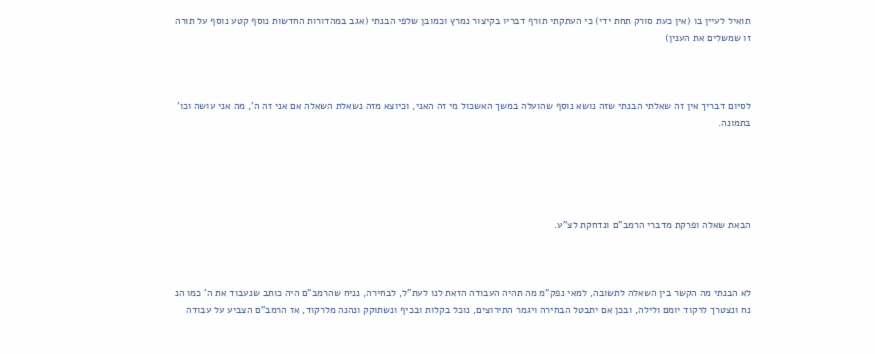תואיל לעיין בו (אין כעת סורק תחת ידי) כי העתקתי תורף דבריו בקיצור נמרץ וכמובן שלפי הבנתי (אגב במהדורות החדשות נוסף קטע נוסף על תורה זו שמשלים את הענין)



לסיום דבריך אין זה שאלתי הבנתי שזה נושא נוסף שהועלה במשך האשכול מי זה האני, וכיוצא מזה נשאלת השאלה אם אני זה ה', מה אני עושה וכו' בתמונה.





הבאת שאלה ופרקת מדברי הרמב"ם ונדחקת לצ"ע.



לא הבנתי מה הקשר בין השאלה לתשובה, למאי נפק"מ מה תהיה העבודה הזאת לנו לעת"ל, לבחירה, נניח שהרמב"ם היה כותב שנעבוד את ה' כמו הנ נח ונצטרך לרקוד יומם ולילה, ובכן אם יתבטל הבחירה ויגמר התירוצים, נוכל בקלות ובכיף ונשתוקק ונהנה מלרקוד, אז הרמב"ם הצביע על עבודה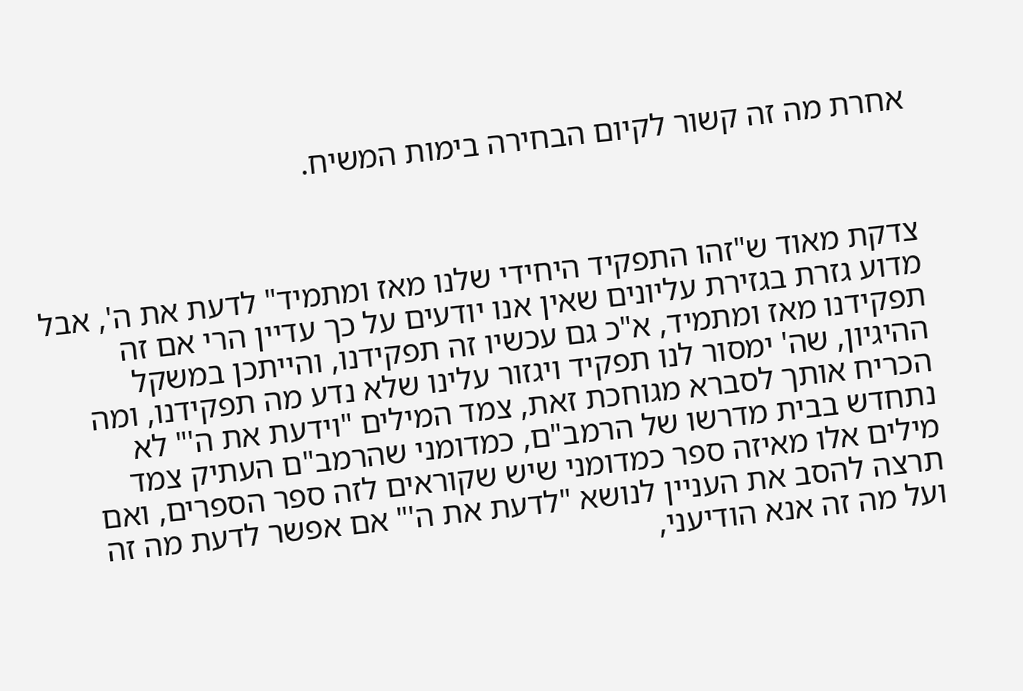אחרת מה זה קשור לקיום הבחירה בימות המשיח.



צדקת מאוד ש"זהו התפקיד היחידי שלנו מאז ומתמיד" לדעת את ה', אבל מדוע גזרת בגזירת עליונים שאין אנו יודעים על כך עדיין הרי אם זה תפקידנו מאז ומתמיד, א"כ גם עכשיו זה תפקידנו, והייתכן במשקל ההיגיון, שה' ימסור לנו תפקיד ויגזור עלינו שלא נדע מה תפקידנו, ומה הכריח אותך לסברא מגוחכת זאת, צמד המילים "וידעת את ה'" לא נתחדש בבית מדרשו של הרמב"ם, כמדומני שהרמב"ם העתיק צמד מילים אלו מאיזה ספר כמדומני שיש שקוראים לזה ספר הספרים, ואם תרצה להסב את העניין לנושא "לדעת את ה'" אם אפשר לדעת מה זה ועל מה זה אנא הודיעני,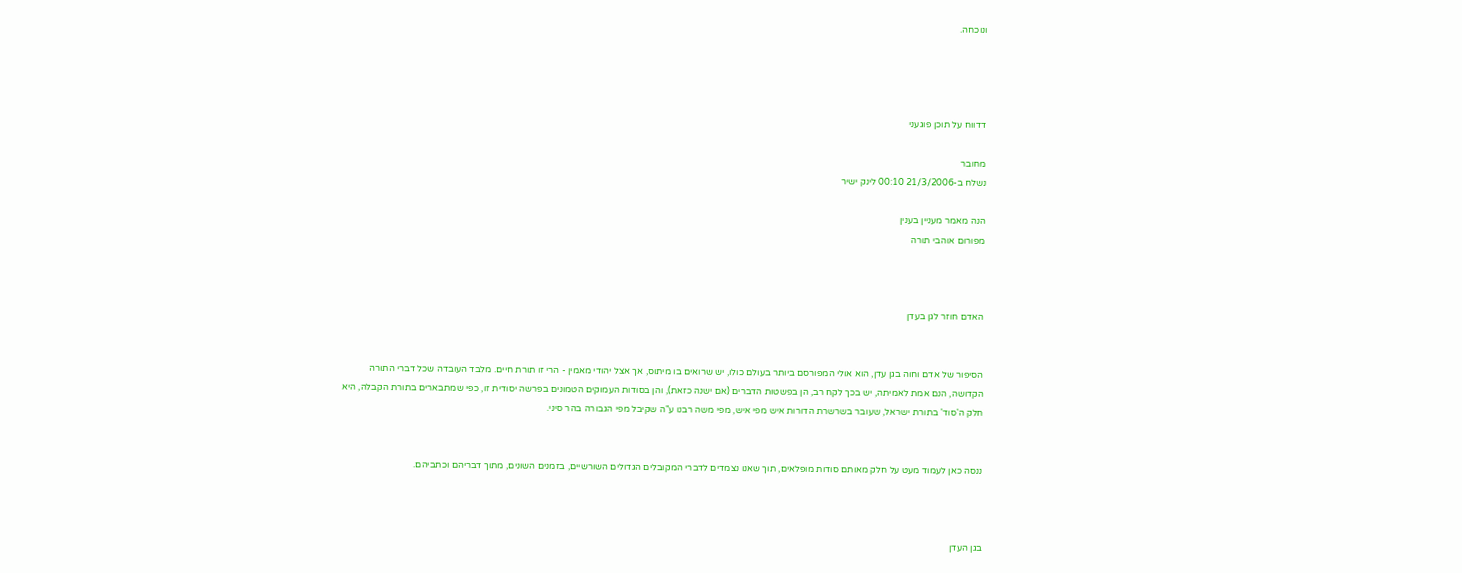ונוכחה.




דדווח על תוכן פוגעני

מחובר
נשלח ב-21/3/2006 00:10 לינק ישיר

הנה מאמר מעניין בענין
מפורום אוהבי תורה



האדם חוזר לגן בעדן


הסיפור של אדם וחוה בגן עדן, הוא אולי המפורסם ביותר בעולם כולו, יש שרואים בו מיתוס, אך אצל יהודי מאמין - הרי זו תורת חיים. מלבד העובדה שכל דברי התורה הקדושה, הנם אמת לאמיתה, יש בכך לקח רב, הן בפשטות הדברים (אם ישנה כזאת), והן בסודות העמוקים הטמונים בפרשה יסודית זו, כפי שמתבארים בתורת הקבלה, היא חלק ה'סוד' בתורת ישראל, שעובר בשרשרת הדורות איש מפי איש, מפי משה רבנו ע"ה שקיבל מפי הגבורה בהר סיני.


ננסה כאן לעמוד מעט על חלק מאותם סודות מופלאים, תוך שאנו נצמדים לדברי המקובלים הגדולים השורשיים, בזמנים השונים, מתוך דבריהם וכתביהם.



בגן העדן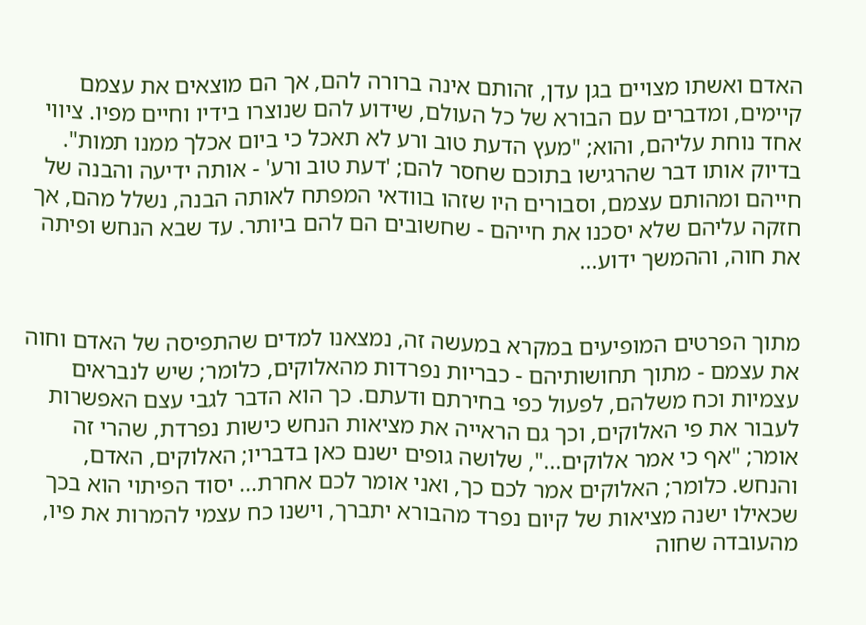האדם ואשתו מצויים בגן עדן, זהותם אינה ברורה להם, אך הם מוצאים את עצמם קיימים, ומדברים עם הבורא של כל העולם, שידוע להם שנוצרו בידיו וחיים מפיו. ציווי אחד נוחת עליהם, והוא; "מעץ הדעת טוב ורע לא תאכל כי ביום אכלך ממנו תמות". בדיוק אותו דבר שהרגישו בתוכם שחסר להם; 'דעת טוב ורע' - אותה ידיעה והבנה של חייהם ומהותם עצמם, וסבורים היו שזהו בוודאי המפתח לאותה הבנה, נשלל מהם, אך חזקה עליהם שלא יסכנו את חייהם - שחשובים הם להם ביותר. עד שבא הנחש ופיתה את חוה, וההמשך ידוע...


מתוך הפרטים המופיעים במקרא במעשה זה, נמצאנו למדים שהתפיסה של האדם וחוה את עצמם - מתוך תחושותיהם - כבריות נפרדות מהאלוקים, כלומר; שיש לנבראים עצמיות וכח משלהם, לפעול כפי בחירתם ודעתם. כך הוא הדבר לגבי עצם האפשרות לעבור את פי האלוקים, וכך גם הראייה את מציאות הנחש כישות נפרדת, שהרי זה אומר; "אף כי אמר אלוקים...", שלושה גופים ישנם כאן בדבריו; האלוקים, האדם, והנחש. כלומר; האלוקים אמר לכם כך, ואני אומר לכם אחרת... יסוד הפיתוי הוא בכך שכאילו ישנה מציאות של קיום נפרד מהבורא יתברך, וישנו כח עצמי להמרות את פיו, מהעובדה שחוה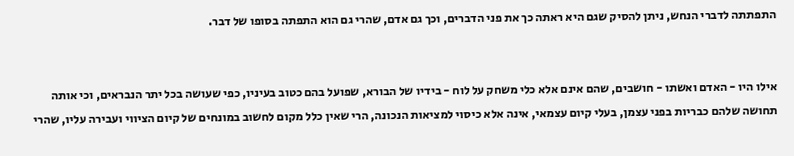התפתתה לדברי הנחש, ניתן להסיק שגם היא ראתה כך את פני הדברים, וכך גם אדם, שהרי גם הוא התפתה בסופו של דבר.


אילו היו - האדם ואשתו - חושבים, שהם אינם אלא כלי משחק על לוח - בידיו של הבורא, שפועל בהם כטוב בעיניו, כפי שעושה בכל יתר הנבראים, וכי אותה תחושה שלהם כבריות בפני עצמן, בעלי קיום עצמאי, אינה אלא כיסוי למציאות הנכונה, הרי שאין כלל מקום לחשוב במונחים של קיום הציווי ועבירה עליו, שהרי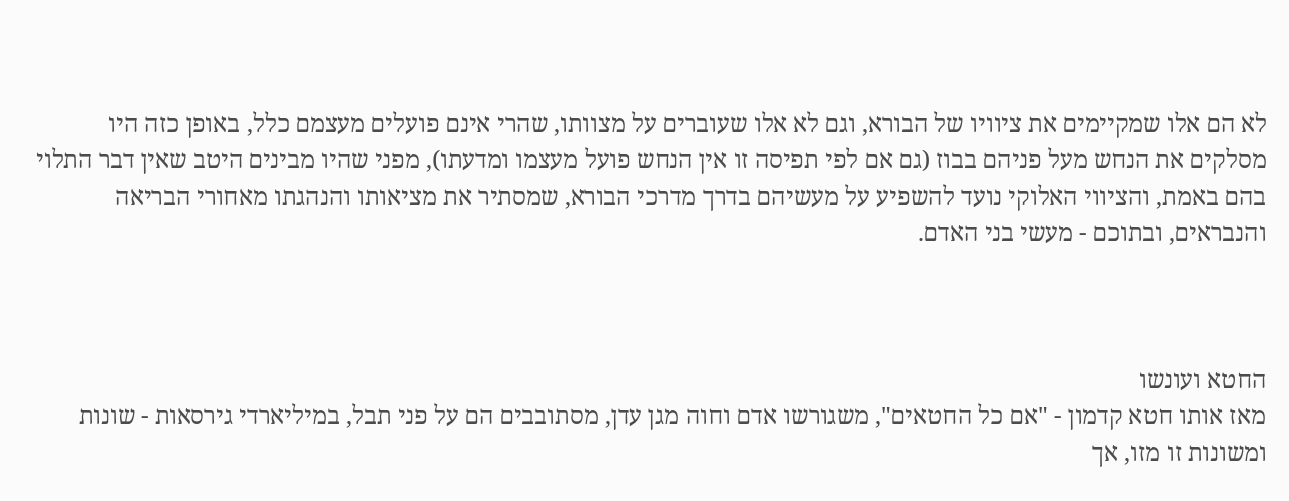לא הם אלו שמקיימים את ציוויו של הבורא, וגם לא אלו שעוברים על מצוותו, שהרי אינם פועלים מעצמם כלל, באופן כזה היו מסלקים את הנחש מעל פניהם בבוז (גם אם לפי תפיסה זו אין הנחש פועל מעצמו ומדעתו), מפני שהיו מבינים היטב שאין דבר התלוי בהם באמת, והציווי האלוקי נועד להשפיע על מעשיהם בדרך מדרכי הבורא, שמסתיר את מציאותו והנהגתו מאחורי הבריאה והנבראים, ובתוכם - מעשי בני האדם.



החטא ועונשו
מאז אותו חטא קדמון - "אם כל החטאים", משגורשו אדם וחוה מגן עדן, מסתובבים הם על פני תבל, במיליארדי גירסאות - שונות ומשונות זו מזו, אך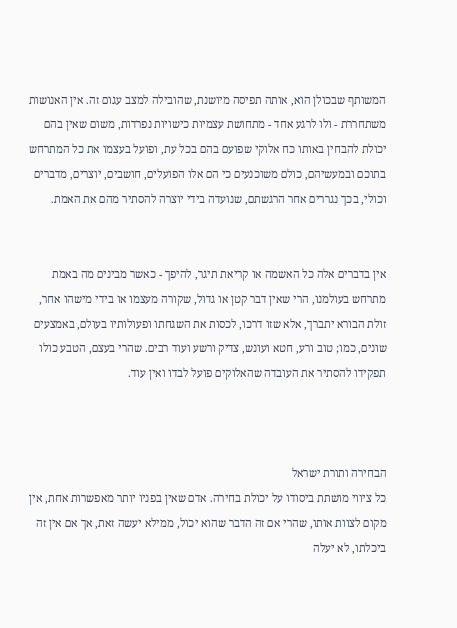המשותף שבכולן הוא, אותה תפיסה מיושנת, שהובילה למצב עגום זה. אין האנושות משתחררת - ולו לרגע אחד - מתחושת עצמיות כישויות נפרדות, משום שאין בהם יכולת להבחין באותו כח אלוקי שפועם בהם בכל עת, ופועל בעצמו את כל המתרחש בתוכם ובמעשיהם, כולם משוכנעים כי הם אלו הפועלים, חושבים, יוצרים, מדברים וכולי, בכך נגררים אחר הרגשתם, שנועדה בידי יוצרה להסתיר מהם את האמת.


אין בדברים אלה כל האשמה או קריאת תיגר, להיפך - כאשר מבינים מה באמת מתרחש בעולמנו, הרי שאין דבר קטן או גדול, שקורה מעצמו או בידי מישהו אחר, זולת הבורא יתברך, אלא שזו דרכו, לכסות את השגחתו ופעולותיו בעולם, באמצעים שונים, כמו; טוב ורע, חטא ועונש, צדיק ורשע ועוד רבים. שהרי בעצם, הטבע כולו תפקידו להסתיר את העובדה שהאלוקים פועל לבדו ואין עוד.



הבחירה ותורת ישראל
כל ציווי מושתת ביסודו על יכולת בחירה. אדם שאין בפניו יותר מאפשרות אחת, אין מקום לצוות אותו, שהרי אם זה הדבר שהוא יכול, ממילא יעשה זאת, אך אם אין זה ביכלתו, לא יעלה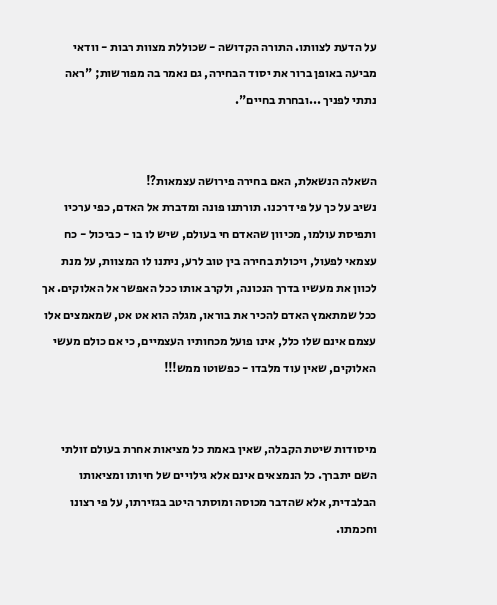על הדעת לצוותו. התורה הקדושה - שכוללת מצוות רבות - וודאי מביעה באופן ברור את יסוד הבחירה, גם נאמר בה מפורשות; "ראה נתתי לפניך ...ובחרת בחיים".


השאלה הנשאלת, האם בחירה פירושה עצמאות?!
נשיב על כך על פי דרכנו. תורתנו פונה ומדברת אל האדם, כפי ערכיו ותפיסת עולמו, מכיוון שהאדם חי בעולם, שיש לו בו - כביכול - כח עצמאי לפעול, ויכולת בחירה בין טוב לרע, ניתנו לו המצוות, על מנת לכוון את מעשיו בדרך הנכונה, ולקרב אותו ככל האפשר אל האלוקים. אך ככל שמתאמץ האדם להכיר את בוראו, מגלה הוא אט אט, שמאמצים אלו עצמם אינם שלו כלל, אינו פועל מכחותיו העצמיים, כי אם כולם מעשי האלוקים, שאין עוד מלבדו - כפשוטו ממש!!!


מיסודות שיטת הקבלה, שאין באמת כל מציאות אחרת בעולם זולתי השם יתברך. כל הנמצאים אינם אלא גילויים של חיותו ומציאותו הבלבדית, אלא שהדבר מכוסה ומוסתר היטב בגזירתו, על פי רצונו וחכמתו.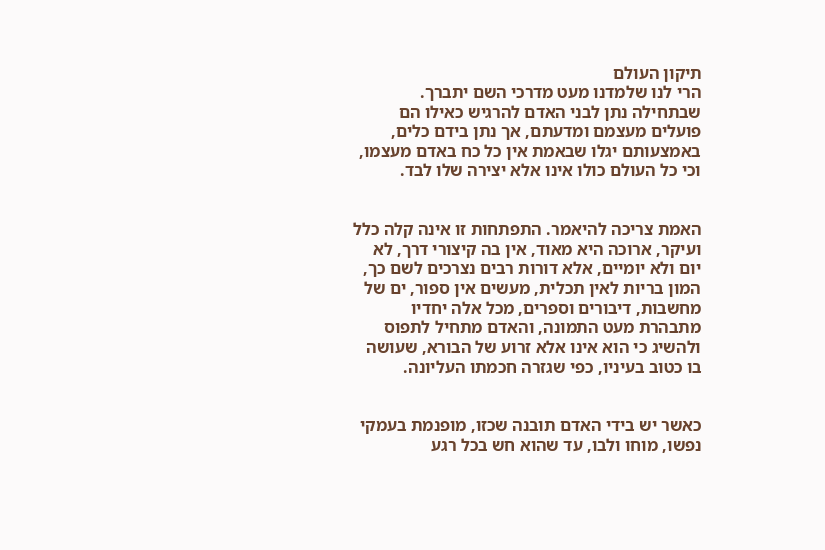תיקון העולם
הרי לנו שלמדנו מעט מדרכי השם יתברך. שבתחילה נתן לבני האדם להרגיש כאילו הם פועלים מעצמם ומדעתם, אך נתן בידם כלים, באמצעותם יגלו שבאמת אין כל כח באדם מעצמו, וכי כל העולם כולו אינו אלא יצירה שלו לבד.


האמת צריכה להיאמר. התפתחות זו אינה קלה כלל ועיקר, ארוכה היא מאוד, אין בה קיצורי דרך, לא יום ולא יומיים, אלא דורות רבים נצרכים לשם כך, המון בריות לאין תכלית, מעשים אין ספור, ים של מחשבות, דיבורים וספרים, מכל אלה יחדיו מתבהרת מעט התמונה, והאדם מתחיל לתפוס ולהשיג כי הוא אינו אלא זרוע של הבורא, שעושה בו כטוב בעיניו, כפי שגזרה חכמתו העליונה.


כאשר יש בידי האדם תובנה שכזו, מופנמת בעמקי נפשו, מוחו ולבו, עד שהוא חש בכל רגע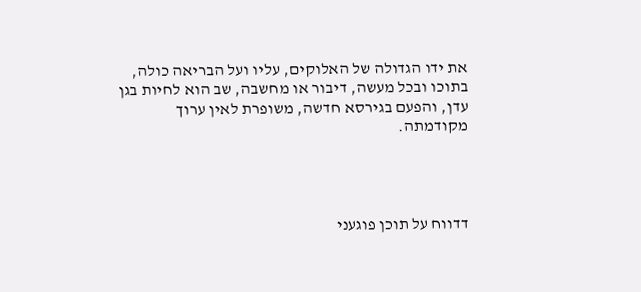את ידו הגדולה של האלוקים, עליו ועל הבריאה כולה, בתוכו ובכל מעשה, דיבור או מחשבה, שב הוא לחיות בגן עדן, והפעם בגירסא חדשה, משופרת לאין ערוך מקודמתה.




דדווח על תוכן פוגעני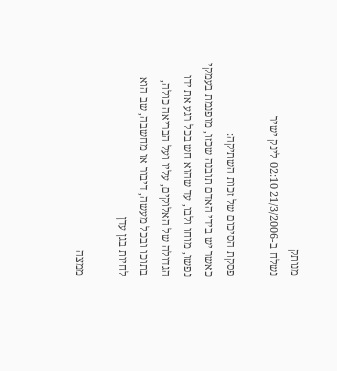מנותק
נשלח ב-21/3/2006 02:10 לינק ישיר

פסקת הסיכום של זכות השתיקה:
כאשר יש בידי האדם תובנה שכזו, מופנמת בעמקי נפשו, מוחו ולבו, עד שהוא חש בכל רגע את ידו הגדולה של האלוקים, עליו ועל הבריאה כולה, בתוכו ובכל מעשה, דיבור או מחשבה, שב הוא לחיות בגן עדן

ממצה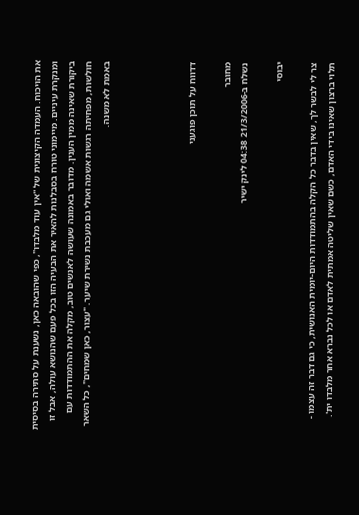את הויכוח. העמדה הקיצונית של ''אין עוד מלבדו", כפי שהובאה כאן, נשענת על סתירה בסיסית ומנקרת עיניים. מיימוני טורח בסבלנות להאיר את הבעיה הזו בכל פעם שהנושא עולה, אבל זו ביקורת שאינה ממין הענין. מדובר באמונה שעושה לאנשים טוב, מקלה את ההתמודדות עם חולשות, מפחיתה רגשות אשמה ואולי גם מעכבת נשירת שיער. "עצור, כאן שמחים", כל השאר באמת לא משנה.




דדווח על תוכן פוגעני

מחובר
נשלח ב-21/3/2006 04:38 לינק ישיר

יבוסי

צר לי לבשר לך, שאין בדבר כל הקלה בהתמודדות היום-יומית האנושית, כי גם דבר זה עצמו - תלוי ברצון שאינו בידי האדם, כשם שאין שליטה אמתית לאדם או לכל נברא אחר מלבדו ית'.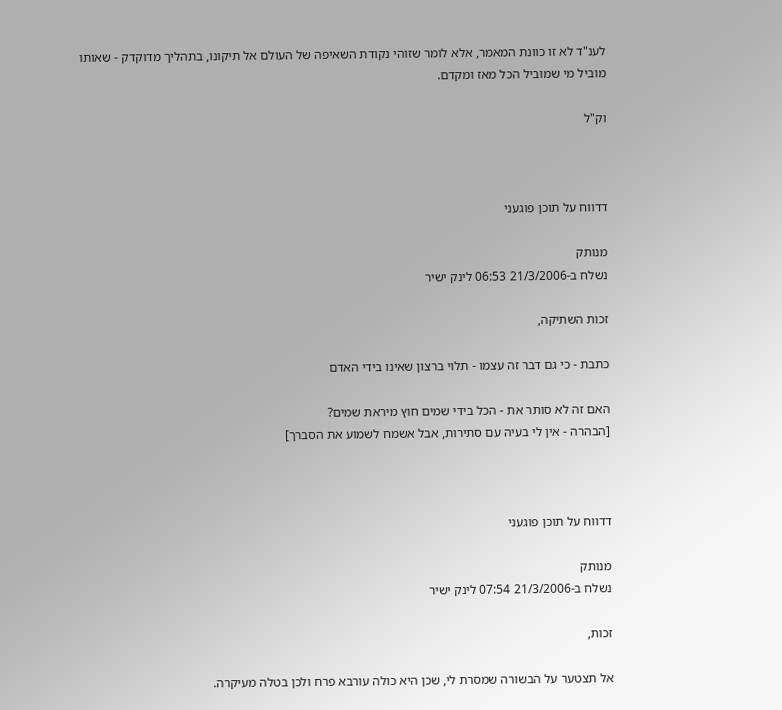לענ"ד לא זו כוונת המאמר, אלא לומר שזוהי נקודת השאיפה של העולם אל תיקונו, בתהליך מדוקדק - שאותו מוביל מי שמוביל הכל מאז ומקדם.

וק"ל



דדווח על תוכן פוגעני

מנותק
נשלח ב-21/3/2006 06:53 לינק ישיר

זכות השתיקה,

כתבת - כי גם דבר זה עצמו - תלוי ברצון שאינו בידי האדם

האם זה לא סותר את - הכל בידי שמים חוץ מיראת שמים?
[הבהרה - אין לי בעיה עם סתירות, אבל אשמח לשמוע את הסברך]



דדווח על תוכן פוגעני

מנותק
נשלח ב-21/3/2006 07:54 לינק ישיר

זכות,

אל תצטער על הבשורה שמסרת לי, שכן היא כולה עורבא פרח ולכן בטלה מעיקרה.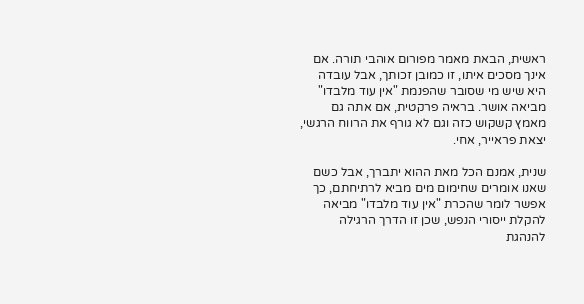ראשית, הבאת מאמר מפורום אוהבי תורה. אם אינך מסכים איתו, זו כמובן זכותך, אבל עובדה היא שיש מי שסובר שהפנמת "אין עוד מלבדו" מביאה אושר. בראיה פרקטית, אם אתה גם מאמץ קשקוש כזה וגם לא גורף את הרווח הרגשי, יצאת פראייר, אחי.

שנית, אמנם הכל מאת ההוא יתברך, אבל כשם שאנו אומרים שחימום מים מביא לרתיחתם, כך אפשר לומר שהכרת "אין עוד מלבדו" מביאה להקלת ייסורי הנפש, שכן זו הדרך הרגילה להנהגת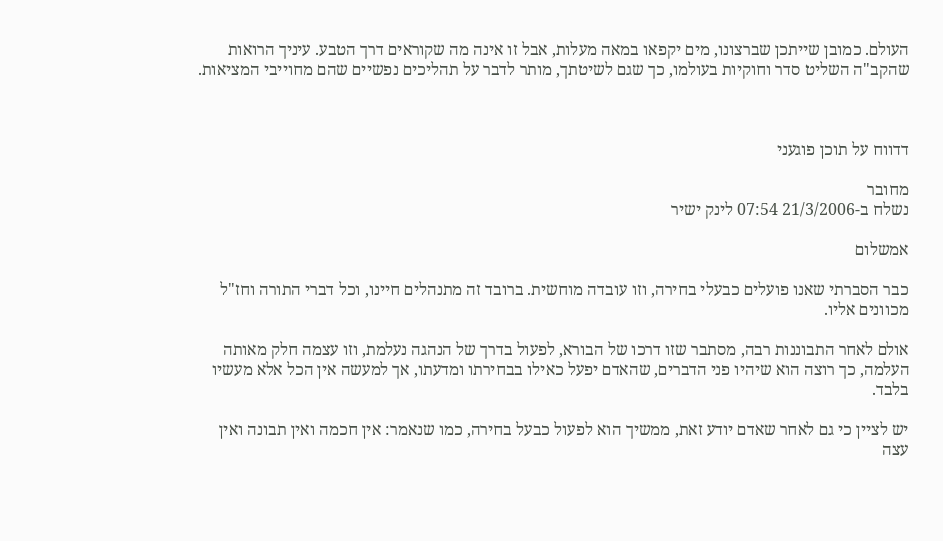העולם. כמובן שייתכן שברצונו, מים יקפאו במאה מעלות, אבל זו אינה מה שקוראים דרך הטבע. עיניך הרואות שהקב"ה השליט סדר וחוקיות בעולמו, כך שגם לשיטתך, מותר לדבר על תהליכים נפשיים שהם מחוייבי המציאות.



דדווח על תוכן פוגעני

מחובר
נשלח ב-21/3/2006 07:54 לינק ישיר

אמשלום

כבר הסברתי שאנו פועלים כבעלי בחירה, וזו עובדה מוחשית. ברובד זה מתנהלים חיינו, וכל דברי התורה וחז"ל מכוונים אליו.

אולם לאחר התבוננות רבה, מסתבר שזו דרכו של הבורא, לפעול בדרך של הנהגה נעלמת, וזו עצמה חלק מאותה העלמה, כך רוצה הוא שיהיו פני הדברים, שהאדם יפעל כאילו בבחירתו ומדעתו, אך למעשה אין הכל אלא מעשיו בלבד.

יש לציין כי גם לאחר שאדם יודע זאת, ממשיך הוא לפעול כבעל בחירה, כמו שנאמר: אין חכמה ואין תבונה ואין עצה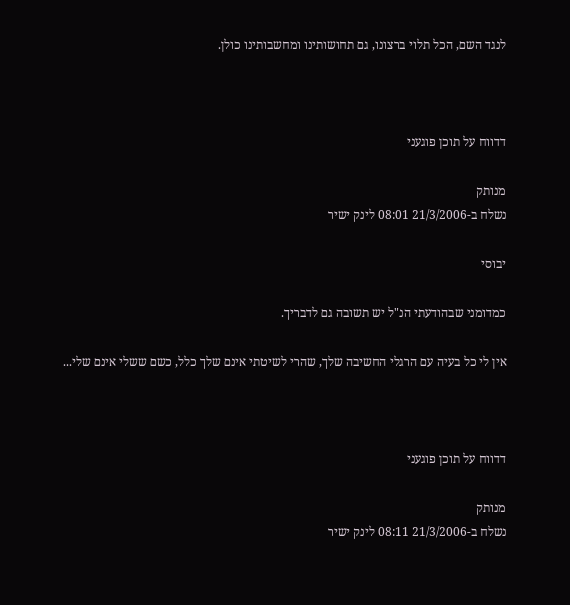לנגד השם, הכל תלוי ברצונו, גם תחושותינו ומחשבותינו כולן.



דדווח על תוכן פוגעני

מנותק
נשלח ב-21/3/2006 08:01 לינק ישיר

יבוסי

כמדומני שבהודעתי הנ"ל יש תשובה גם לדבריך.

אין לי כל בעיה עם הרגלי החשיבה שלך, שהרי לשיטתי אינם שלך כלל, כשם ששלי אינם שלי...



דדווח על תוכן פוגעני

מנותק
נשלח ב-21/3/2006 08:11 לינק ישיר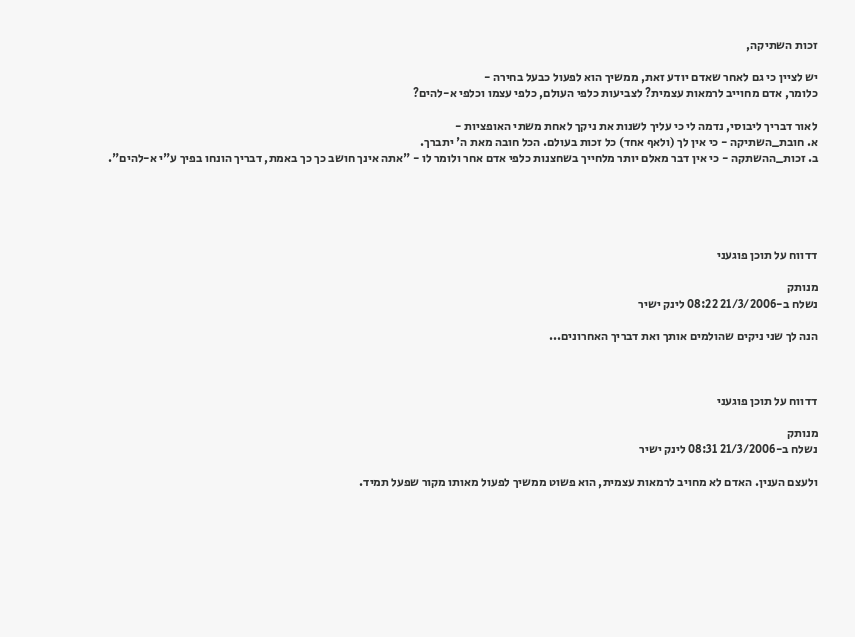זכות השתיקה,

יש לציין כי גם לאחר שאדם יודע זאת, ממשיך הוא לפעול כבעל בחירה -
כלומר, אדם מחוייב לרמאות עצמית? לצביעות כלפי העולם, כלפי עצמו וכלפי א-להים?

לאור דבריך ליבוסי, נדמה לי כי עליך לשנות את ניקך לאחת משתי האופציות -
א. חובת_השתיקה - כי אין לך (ולאף אחד) כל זכות בעולם. הכל חובה מאת ה' יתברך.
ב. זכות_ההשתקה - כי אין דבר מאלם יותר מלחייך בשחצנות כלפי אדם אחר ולומר לו - "אתה אינך חושב כך כך באמת, דבריך הונחו בפיך ע"י א-להים".





דדווח על תוכן פוגעני

מנותק
נשלח ב-21/3/2006 08:22 לינק ישיר

הנה לך שני ניקים שהולמים אותך ואת דבריך האחרונים...



דדווח על תוכן פוגעני

מנותק
נשלח ב-21/3/2006 08:31 לינק ישיר

ולעצם הענין. האדם לא מחויב לרמאות עצמית, הוא פשוט ממשיך לפעול מאותו מקור שפעל תמיד.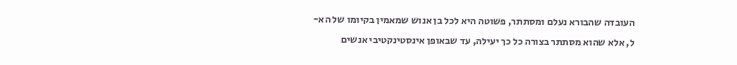העובדה שהבורא נעלם ומסתתר, פשוטה היא לכל בן אנוש שמאמין בקיומו של הא-ל, אלא שהוא מסתתר בצורה כל כך יעילה, עד שבאופן אינסטינקטיבי אנשים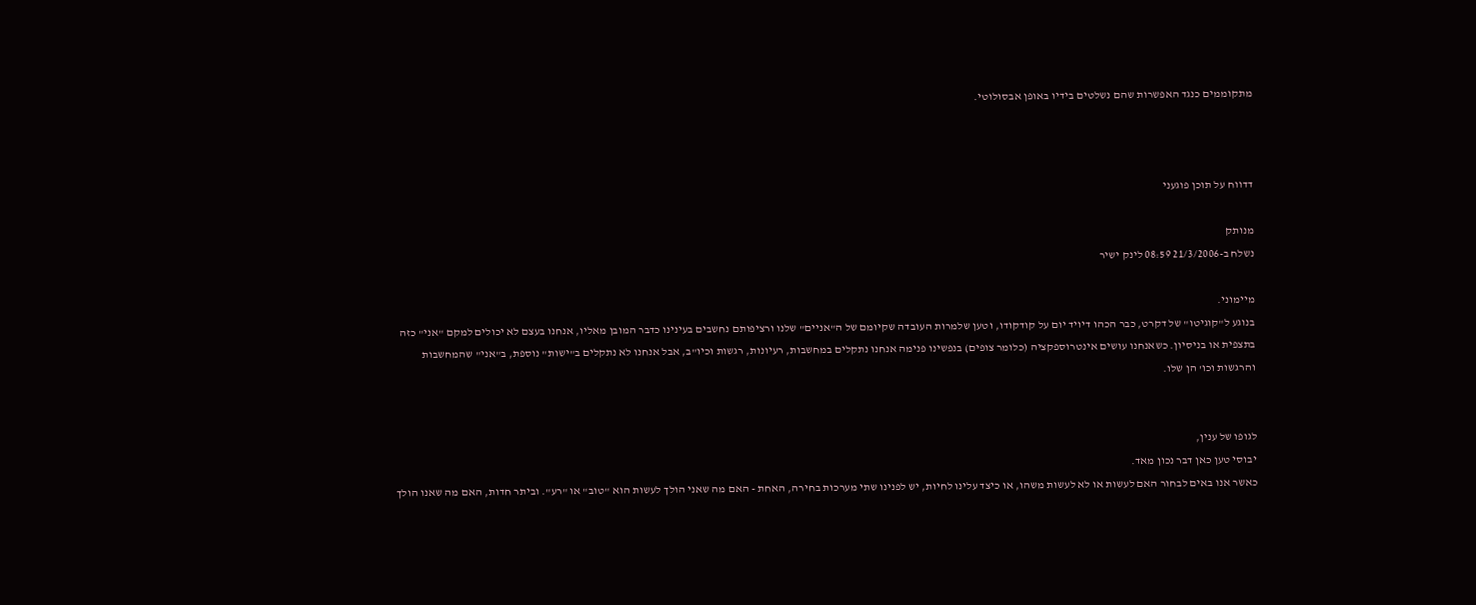מתקוממים כנגד האפשרות שהם נשלטים בידיו באופן אבסולוטי.



דדווח על תוכן פוגעני

מנותק
נשלח ב-21/3/2006 08:59 לינק ישיר

מיימוני.
בנוגע ל"קוגיטו" של דקרט, כבר הכהו דיויד יום על קודקודו, וטען שלמרות העובדה שקיומם של ה"אניים" שלנו ורציפותם נחשבים בעינינו כדבר המובן מאליו, אנחנו בעצם לא יכולים למקם "אני" כזה בתצפית או בניסיון. כשאנחנו עושים אינטרוספקציה (כלומר צופים) בנפשינו פנימה אנחנו נתקלים במחשבות, רעיונות, רגשות וכיו"ב, אבל אנחנו לא נתקלים ב"ישות" נוספת, ב"אני" שהמחשבות והרגשות וכו' הן שלו.


לגופו של ענין,
יבוסי טען כאן דבר נכון מאד.
כאשר אנו באים לבחור האם לעשות או לא לעשות משהו, או כיצד עלינו לחיות, יש לפנינו שתי מערכות בחירה, האחת - האם מה שאני הולך לעשות הוא "טוב" או "רע". וביתר חדות, האם מה שאנו הולך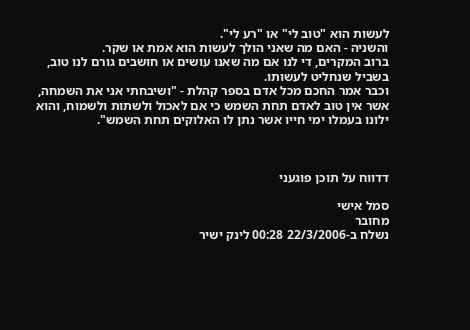לעשות הוא "טוב לי" או "רע לי".
והשניה - האם מה שאני הולך לעשות הוא אמת או שקר.
ברוב המקרים, די לנו אם מה שאנו עושים או חושבים גורם לנו טוב, בשביל שנחליט לעשותו.
וכבר אמר החכם מכל אדם בספר קהלת - "ושיבחתי אני את השמחה, אשר אין טוב לאדם תחת השמש כי אם לאכול ולשתות ולשמוח, והוא ילונו בעמלו ימי חייו אשר נתן לו האלוקים תחת השמש".



דדווח על תוכן פוגעני

סמל אישי
מחובר
נשלח ב-22/3/2006 00:28 לינק ישיר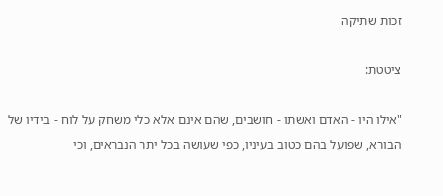זכות שתיקה

ציטטת:

"אילו היו - האדם ואשתו - חושבים, שהם אינם אלא כלי משחק על לוח - בידיו של הבורא, שפועל בהם כטוב בעיניו, כפי שעושה בכל יתר הנבראים, וכי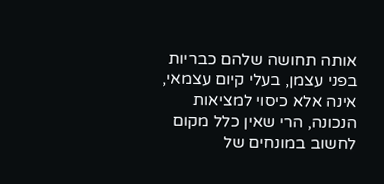אותה תחושה שלהם כבריות בפני עצמן, בעלי קיום עצמאי, אינה אלא כיסוי למציאות הנכונה, הרי שאין כלל מקום לחשוב במונחים של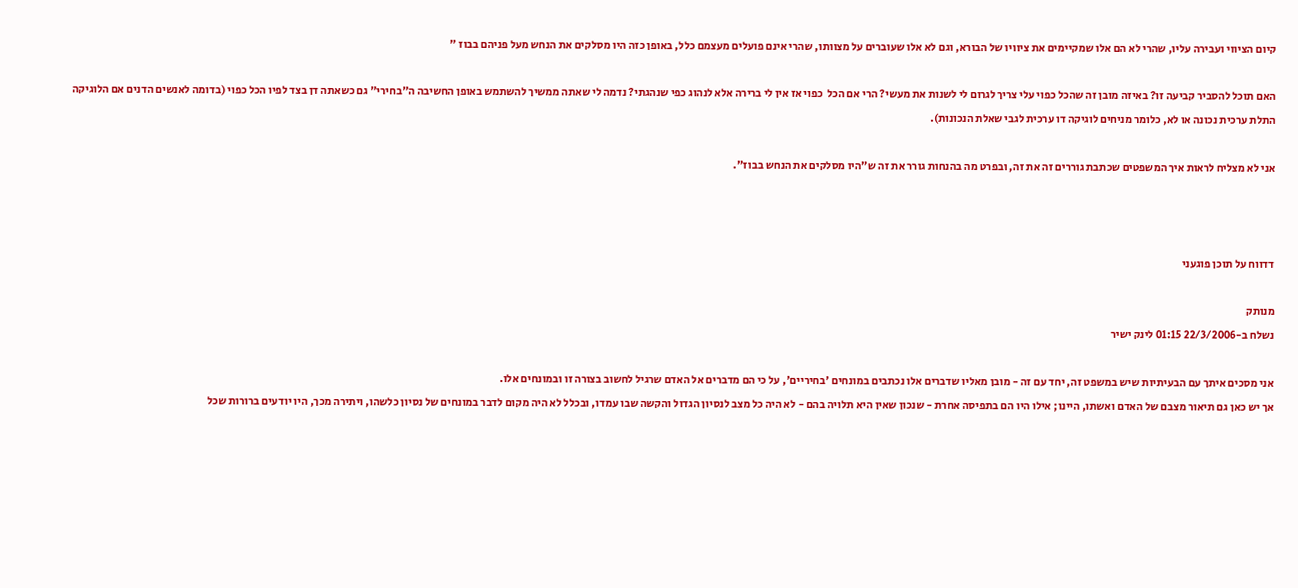קיום הציווי ועבירה עליו, שהרי לא הם אלו שמקיימים את ציוויו של הבורא, וגם לא אלו שעוברים על מצוותו, שהרי אינם פועלים מעצמם כלל, באופן כזה היו מסלקים את הנחש מעל פניהם בבוז "

האם תוכל להסביר קביעה זו? באיזה מובן זה שהכל כפוי עלי צריך לגרום לי לשנות את מעשי? הרי אם הכל  כפוי אז אין לי ברירה אלא לנהוג כפי שנהגתי? נדמה לי שאתה ממשיך להשתמש באופן החשיבה ה"בחירי" גם כשאתה דן בצד לפיו הכל כפוי (בדומה לאנשים הדנים אם הלוגיקה התלת ערכית נכונה או לא, כלומר מניחים לוגיקה דו ערכית לגבי שאלת הנכונות).

אני לא מצליח לראות איך המשפטים שכתבת גוררים זה את זה, ובפרט מה בהנחות גורר את זה ש"היו מסלקים את הנחש בבוז".



דדווח על תוכן פוגעני

מנותק
נשלח ב-22/3/2006 01:15 לינק ישיר

אני מסכים איתך עם הבעיתיות שיש במשפט זה, יחד עם זה - מובן מאליו שדברים אלו נכתבים במונחים 'בחיריים', על כי הם מדברים אל האדם שרגיל לחשוב בצורה זו ובמונחים אלו.
אך יש כאן גם תיאור מצבם של האדם ואשתו, היינו; אילו היו הם בתפיסה אחרת - שנכון שאין היא תלויה בהם - לא היה כל מצב לנסיון הגדול והקשה שבו עמדו, ובכלל לא היה מקום לדבר במונחים של נסיון כלשהו, ויתירה מכך, היו יודעים ברורות שכל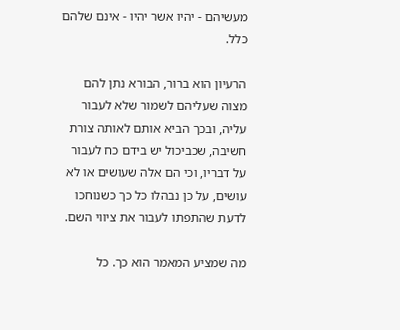מעשיהם - יהיו אשר יהיו - אינם שלהם כלל.

הרעיון הוא ברור, הבורא נתן להם מצוה שעליהם לשמור שלא לעבור עליה, ובכך הביא אותם לאותה צורת חשיבה, שכביכול יש בידם כח לעבור על דבריו, וכי הם אלה שעושים או לא עושים, על כן נבהלו כל כך כשנוחכו לדעת שהתפתו לעבור את ציווי השם.

מה שמציע המאמר הוא כך. כל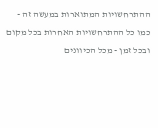ההתרחשויות המתוארות במעשה זה - כמו כל ההתרחשויות האחרות בכל מקום ובכל זמן - מכל הכיוונים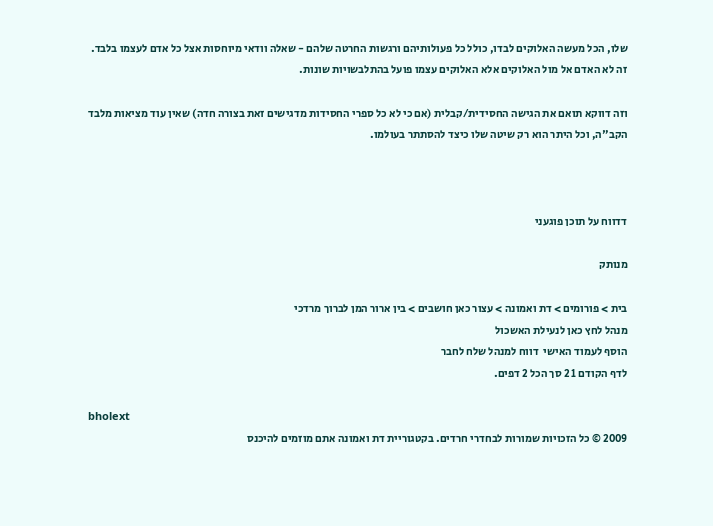שלו, הכל מעשה האלוקים לבדו, כולל כל פעולותיהם ורגשות החרטה שלהם - שאלה וודאי מיוחסות אצל כל אדם לעצמו בלבד. זה לא האדם אל מול האלוקים אלא האלוקים עצמו פועל בהתלבשויות שונות.

וזה דווקא תואם את הגישה החסידית/קבלית (אם כי לא כל ספרי החסידות מדגישים זאת בצורה חדה) שאין עוד מציאות מלבד הקב"ה, וכל היתר הוא רק שיטה שלו כיצד להסתתר בעולמו.



דדווח על תוכן פוגעני

מנותק

בית > פורומים > דת ואמונה > עצור כאן חושבים > בין ארור המן לברוך מרדכי
מנהל לחץ כאן לנעילת האשכול
הוסף לעמוד האישי  דווח למנהל שלח לחבר
לדף הקודם 1 2 סך הכל 2 דפים.

bholext
2009 © כל הזכויות שמורות לבחדרי חרדים. בקטגוריית דת ואמונה אתם מוזמים להיכנס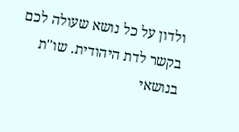ולדון על כל נושא שעולה לכם בקשר לדת היהודית. שו''ת בנושאי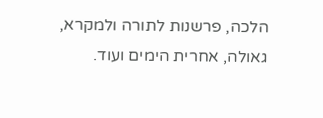הלכה, פרשנות לתורה ולמקרא, גאולה, אחרית הימים ועוד.